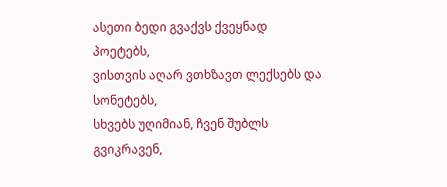ასეთი ბედი გვაქვს ქვეყნად პოეტებს,
ვისთვის აღარ ვთხზავთ ლექსებს და სონეტებს,
სხვებს უღიმიან, ჩვენ შუბლს გვიკრავენ,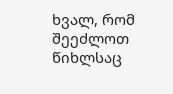ხვალ, რომ შეეძლოთ წიხლსაც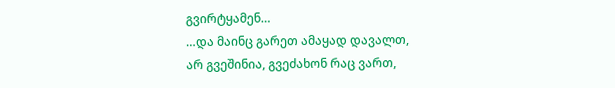გვირტყამენ…
…და მაინც გარეთ ამაყად დავალთ,
არ გვეშინია, გვეძახონ რაც ვართ,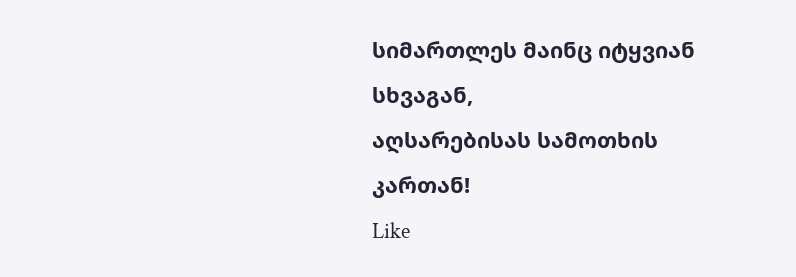სიმართლეს მაინც იტყვიან სხვაგან,
აღსარებისას სამოთხის კართან!
Like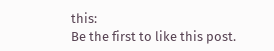this:
Be the first to like this post.